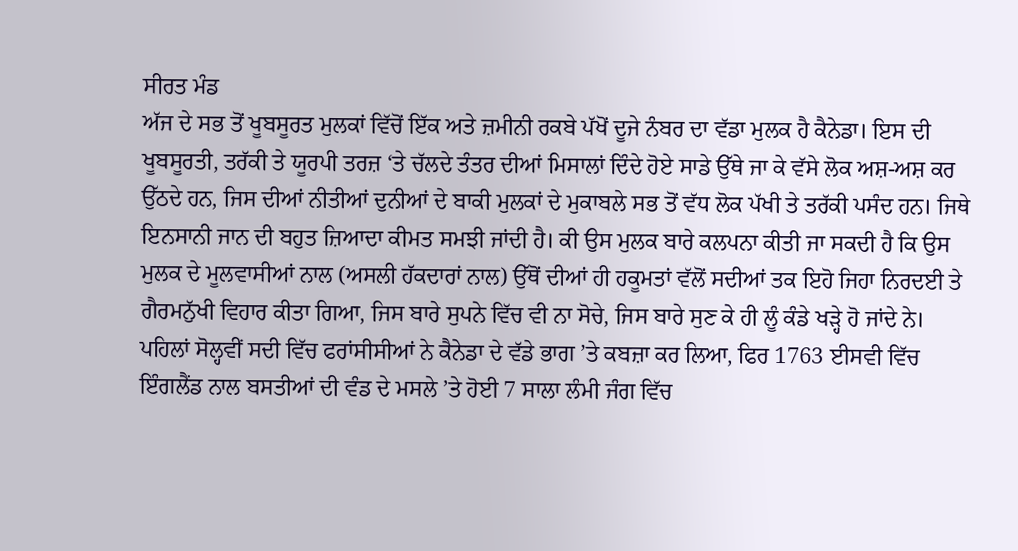ਸੀਰਤ ਮੰਡ
ਅੱਜ ਦੇ ਸਭ ਤੋਂ ਖੂਬਸੂਰਤ ਮੁਲਕਾਂ ਵਿੱਚੋਂ ਇੱਕ ਅਤੇ ਜ਼ਮੀਨੀ ਰਕਬੇ ਪੱਖੋਂ ਦੂਜੇ ਨੰਬਰ ਦਾ ਵੱਡਾ ਮੁਲਕ ਹੈ ਕੈਨੇਡਾ। ਇਸ ਦੀ ਖੂਬਸੂਰਤੀ, ਤਰੱਕੀ ਤੇ ਯੂਰਪੀ ਤਰਜ਼ ‘ਤੇ ਚੱਲਦੇ ਤੰਤਰ ਦੀਆਂ ਮਿਸਾਲਾਂ ਦਿੰਦੇ ਹੋਏ ਸਾਡੇ ਉੱਥੇ ਜਾ ਕੇ ਵੱਸੇ ਲੋਕ ਅਸ਼-ਅਸ਼ ਕਰ ਉੱਠਦੇ ਹਨ, ਜਿਸ ਦੀਆਂ ਨੀਤੀਆਂ ਦੁਨੀਆਂ ਦੇ ਬਾਕੀ ਮੁਲਕਾਂ ਦੇ ਮੁਕਾਬਲੇ ਸਭ ਤੋਂ ਵੱਧ ਲੋਕ ਪੱਖੀ ਤੇ ਤਰੱਕੀ ਪਸੰਦ ਹਨ। ਜਿਥੇ ਇਨਸਾਨੀ ਜਾਨ ਦੀ ਬਹੁਤ ਜ਼ਿਆਦਾ ਕੀਮਤ ਸਮਝੀ ਜਾਂਦੀ ਹੈ। ਕੀ ਉਸ ਮੁਲਕ ਬਾਰੇ ਕਲਪਨਾ ਕੀਤੀ ਜਾ ਸਕਦੀ ਹੈ ਕਿ ਉਸ ਮੁਲਕ ਦੇ ਮੂਲਵਾਸੀਆਂ ਨਾਲ (ਅਸਲੀ ਹੱਕਦਾਰਾਂ ਨਾਲ) ਉੱਥੋਂ ਦੀਆਂ ਹੀ ਹਕੂਮਤਾਂ ਵੱਲੋਂ ਸਦੀਆਂ ਤਕ ਇਹੋ ਜਿਹਾ ਨਿਰਦਈ ਤੇ ਗੈਰਮਨੁੱਖੀ ਵਿਹਾਰ ਕੀਤਾ ਗਿਆ, ਜਿਸ ਬਾਰੇ ਸੁਪਨੇ ਵਿੱਚ ਵੀ ਨਾ ਸੋਚੇ, ਜਿਸ ਬਾਰੇ ਸੁਣ ਕੇ ਹੀ ਲੂੰ ਕੰਡੇ ਖੜ੍ਹੇ ਹੋ ਜਾਂਦੇ ਨੇ।
ਪਹਿਲਾਂ ਸੋਲ੍ਹਵੀਂ ਸਦੀ ਵਿੱਚ ਫਰਾਂਸੀਸੀਆਂ ਨੇ ਕੈਨੇਡਾ ਦੇ ਵੱਡੇ ਭਾਗ ’ਤੇ ਕਬਜ਼ਾ ਕਰ ਲਿਆ, ਫਿਰ 1763 ਈਸਵੀ ਵਿੱਚ ਇੰਗਲੈਂਡ ਨਾਲ ਬਸਤੀਆਂ ਦੀ ਵੰਡ ਦੇ ਮਸਲੇ ’ਤੇ ਹੋਈ 7 ਸਾਲਾ ਲੰਮੀ ਜੰਗ ਵਿੱਚ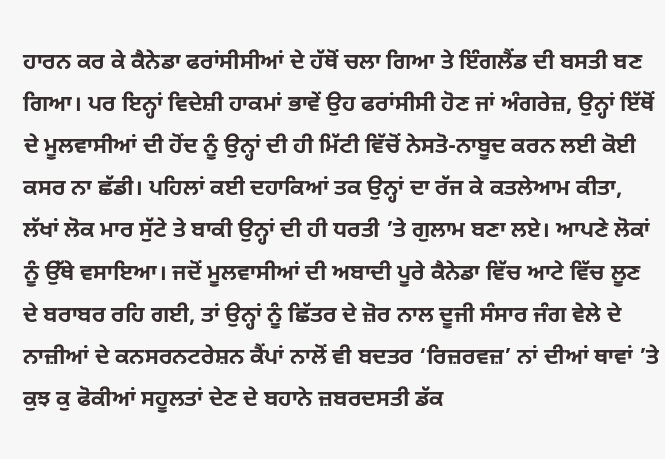ਹਾਰਨ ਕਰ ਕੇ ਕੈਨੇਡਾ ਫਰਾਂਸੀਸੀਆਂ ਦੇ ਹੱਥੋਂ ਚਲਾ ਗਿਆ ਤੇ ਇੰਗਲੈਂਡ ਦੀ ਬਸਤੀ ਬਣ ਗਿਆ। ਪਰ ਇਨ੍ਹਾਂ ਵਿਦੇਸ਼ੀ ਹਾਕਮਾਂ ਭਾਵੇਂ ਉਹ ਫਰਾਂਸੀਸੀ ਹੋਣ ਜਾਂ ਅੰਗਰੇਜ਼, ਉਨ੍ਹਾਂ ਇੱਥੋਂ ਦੇ ਮੂਲਵਾਸੀਆਂ ਦੀ ਹੋਂਦ ਨੂੰ ਉਨ੍ਹਾਂ ਦੀ ਹੀ ਮਿੱਟੀ ਵਿੱਚੋਂ ਨੇਸਤੋ-ਨਾਬੂਦ ਕਰਨ ਲਈ ਕੋਈ ਕਸਰ ਨਾ ਛੱਡੀ। ਪਹਿਲਾਂ ਕਈ ਦਹਾਕਿਆਂ ਤਕ ਉਨ੍ਹਾਂ ਦਾ ਰੱਜ ਕੇ ਕਤਲੇਆਮ ਕੀਤਾ, ਲੱਖਾਂ ਲੋਕ ਮਾਰ ਸੁੱਟੇ ਤੇ ਬਾਕੀ ਉਨ੍ਹਾਂ ਦੀ ਹੀ ਧਰਤੀ ’ਤੇ ਗੁਲਾਮ ਬਣਾ ਲਏ। ਆਪਣੇ ਲੋਕਾਂ ਨੂੰ ਉੱਥੇ ਵਸਾਇਆ। ਜਦੋਂ ਮੂਲਵਾਸੀਆਂ ਦੀ ਅਬਾਦੀ ਪੂਰੇ ਕੈਨੇਡਾ ਵਿੱਚ ਆਟੇ ਵਿੱਚ ਲੂਣ ਦੇ ਬਰਾਬਰ ਰਹਿ ਗਈ, ਤਾਂ ਉਨ੍ਹਾਂ ਨੂੰ ਛਿੱਤਰ ਦੇ ਜ਼ੋਰ ਨਾਲ ਦੂਜੀ ਸੰਸਾਰ ਜੰਗ ਵੇਲੇ ਦੇ ਨਾਜ਼ੀਆਂ ਦੇ ਕਨਸਰਨਟਰੇਸ਼ਨ ਕੈਂਪਾਂ ਨਾਲੋਂ ਵੀ ਬਦਤਰ ‘ਰਿਜ਼ਰਵਜ਼’ ਨਾਂ ਦੀਆਂ ਥਾਵਾਂ ’ਤੇ ਕੁਝ ਕੁ ਫੋਕੀਆਂ ਸਹੂਲਤਾਂ ਦੇਣ ਦੇ ਬਹਾਨੇ ਜ਼ਬਰਦਸਤੀ ਡੱਕ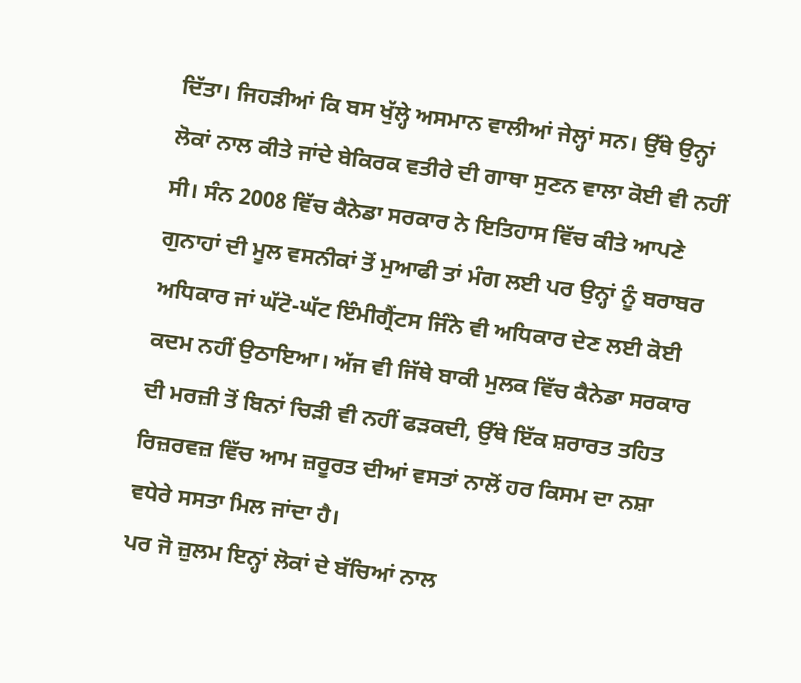ਦਿੱਤਾ। ਜਿਹੜੀਆਂ ਕਿ ਬਸ ਖੁੱਲ੍ਹੇ ਅਸਮਾਨ ਵਾਲੀਆਂ ਜੇਲ੍ਹਾਂ ਸਨ। ਉੱਥੇ ਉਨ੍ਹਾਂ ਲੋਕਾਂ ਨਾਲ ਕੀਤੇ ਜਾਂਦੇ ਬੇਕਿਰਕ ਵਤੀਰੇ ਦੀ ਗਾਥਾ ਸੁਣਨ ਵਾਲਾ ਕੋਈ ਵੀ ਨਹੀਂ ਸੀ। ਸੰਨ 2008 ਵਿੱਚ ਕੈਨੇਡਾ ਸਰਕਾਰ ਨੇ ਇਤਿਹਾਸ ਵਿੱਚ ਕੀਤੇ ਆਪਣੇ ਗੁਨਾਹਾਂ ਦੀ ਮੂਲ ਵਸਨੀਕਾਂ ਤੋਂ ਮੁਆਫੀ ਤਾਂ ਮੰਗ ਲਈ ਪਰ ਉਨ੍ਹਾਂ ਨੂੰ ਬਰਾਬਰ ਅਧਿਕਾਰ ਜਾਂ ਘੱਟੋ-ਘੱਟ ਇੰਮੀਗ੍ਰੈਂਟਸ ਜਿੰਨੇ ਵੀ ਅਧਿਕਾਰ ਦੇਣ ਲਈ ਕੋਈ ਕਦਮ ਨਹੀਂ ਉਠਾਇਆ। ਅੱਜ ਵੀ ਜਿੱਥੇ ਬਾਕੀ ਮੁਲਕ ਵਿੱਚ ਕੈਨੇਡਾ ਸਰਕਾਰ ਦੀ ਮਰਜ਼ੀ ਤੋਂ ਬਿਨਾਂ ਚਿੜੀ ਵੀ ਨਹੀਂ ਫੜਕਦੀ, ਉੱਥੇ ਇੱਕ ਸ਼ਰਾਰਤ ਤਹਿਤ ਰਿਜ਼ਰਵਜ਼ ਵਿੱਚ ਆਮ ਜ਼ਰੂਰਤ ਦੀਆਂ ਵਸਤਾਂ ਨਾਲੋਂ ਹਰ ਕਿਸਮ ਦਾ ਨਸ਼ਾ ਵਧੇਰੇ ਸਸਤਾ ਮਿਲ ਜਾਂਦਾ ਹੈ।
ਪਰ ਜੋ ਜ਼ੁਲਮ ਇਨ੍ਹਾਂ ਲੋਕਾਂ ਦੇ ਬੱਚਿਆਂ ਨਾਲ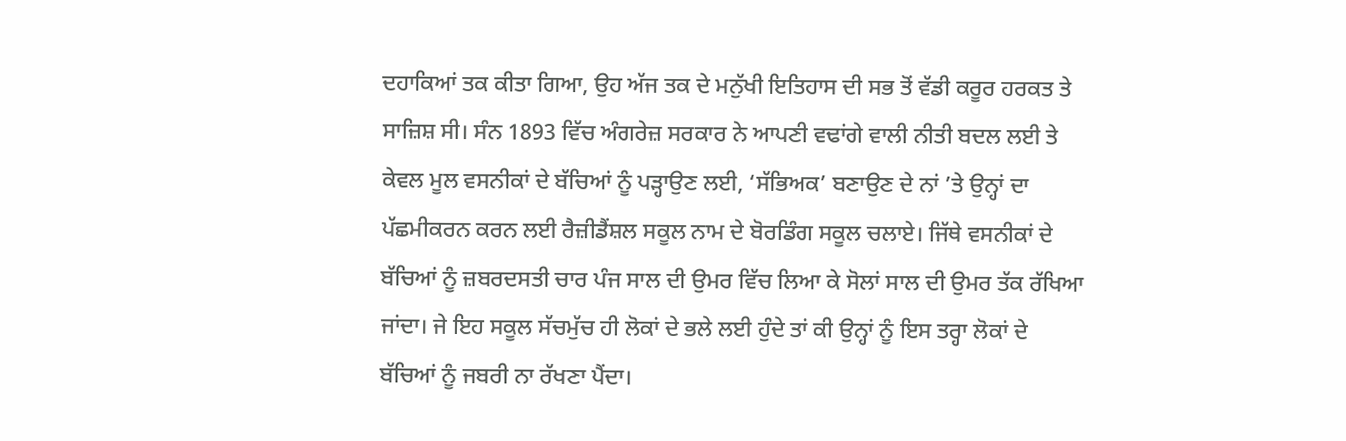ਦਹਾਕਿਆਂ ਤਕ ਕੀਤਾ ਗਿਆ, ਉਹ ਅੱਜ ਤਕ ਦੇ ਮਨੁੱਖੀ ਇਤਿਹਾਸ ਦੀ ਸਭ ਤੋਂ ਵੱਡੀ ਕਰੂਰ ਹਰਕਤ ਤੇ ਸਾਜ਼ਿਸ਼ ਸੀ। ਸੰਨ 1893 ਵਿੱਚ ਅੰਗਰੇਜ਼ ਸਰਕਾਰ ਨੇ ਆਪਣੀ ਵਢਾਂਗੇ ਵਾਲੀ ਨੀਤੀ ਬਦਲ ਲਈ ਤੇ ਕੇਵਲ ਮੂਲ ਵਸਨੀਕਾਂ ਦੇ ਬੱਚਿਆਂ ਨੂੰ ਪੜ੍ਹਾਉਣ ਲਈ, ‘ਸੱਭਿਅਕ’ ਬਣਾਉਣ ਦੇ ਨਾਂ ’ਤੇ ਉਨ੍ਹਾਂ ਦਾ ਪੱਛਮੀਕਰਨ ਕਰਨ ਲਈ ਰੈਜ਼ੀਡੈਂਸ਼ਲ ਸਕੂਲ ਨਾਮ ਦੇ ਬੋਰਡਿੰਗ ਸਕੂਲ ਚਲਾਏ। ਜਿੱਥੇ ਵਸਨੀਕਾਂ ਦੇ ਬੱਚਿਆਂ ਨੂੰ ਜ਼ਬਰਦਸਤੀ ਚਾਰ ਪੰਜ ਸਾਲ ਦੀ ਉਮਰ ਵਿੱਚ ਲਿਆ ਕੇ ਸੋਲਾਂ ਸਾਲ ਦੀ ਉਮਰ ਤੱਕ ਰੱਖਿਆ ਜਾਂਦਾ। ਜੇ ਇਹ ਸਕੂਲ ਸੱਚਮੁੱਚ ਹੀ ਲੋਕਾਂ ਦੇ ਭਲੇ ਲਈ ਹੁੰਦੇ ਤਾਂ ਕੀ ਉਨ੍ਹਾਂ ਨੂੰ ਇਸ ਤਰ੍ਹਾ ਲੋਕਾਂ ਦੇ ਬੱਚਿਆਂ ਨੂੰ ਜਬਰੀ ਨਾ ਰੱਖਣਾ ਪੈਂਦਾ।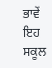ਭਾਵੇਂ ਇਹ ਸਕੂਲ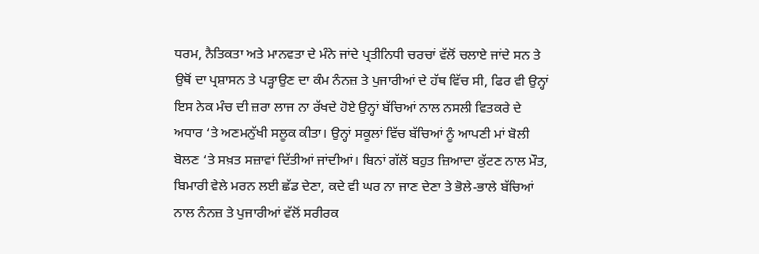ਧਰਮ, ਨੈਤਿਕਤਾ ਅਤੇ ਮਾਨਵਤਾ ਦੇ ਮੰਨੇ ਜਾਂਦੇ ਪ੍ਰਤੀਨਿਧੀ ਚਰਚਾਂ ਵੱਲੋਂ ਚਲਾਏ ਜਾਂਦੇ ਸਨ ਤੇ ਉਥੋਂ ਦਾ ਪ੍ਰਸ਼ਾਸਨ ਤੇ ਪੜ੍ਹਾਉਣ ਦਾ ਕੰਮ ਨੰਨਜ਼ ਤੇ ਪੁਜਾਰੀਆਂ ਦੇ ਹੱਥ ਵਿੱਚ ਸੀ, ਫਿਰ ਵੀ ਉਨ੍ਹਾਂ ਇਸ ਨੇਕ ਮੰਚ ਦੀ ਜ਼ਰਾ ਲਾਜ ਨਾ ਰੱਖਦੇ ਹੋਏ ਉਨ੍ਹਾਂ ਬੱਚਿਆਂ ਨਾਲ ਨਸਲੀ ਵਿਤਕਰੇ ਦੇ ਅਧਾਰ ‘ਤੇ ਅਣਮਨੁੱਖੀ ਸਲੂਕ ਕੀਤਾ। ਉਨ੍ਹਾਂ ਸਕੂਲਾਂ ਵਿੱਚ ਬੱਚਿਆਂ ਨੂੰ ਆਪਣੀ ਮਾਂ ਬੋਲੀ ਬੋਲਣ ‘ਤੇ ਸਖ਼ਤ ਸਜ਼ਾਵਾਂ ਦਿੱਤੀਆਂ ਜਾਂਦੀਆਂ। ਬਿਨਾਂ ਗੱਲੋਂ ਬਹੁਤ ਜ਼ਿਆਦਾ ਕੁੱਟਣ ਨਾਲ ਮੌਤ, ਬਿਮਾਰੀ ਵੇਲੇ ਮਰਨ ਲਈ ਛੱਡ ਦੇਣਾ, ਕਦੇ ਵੀ ਘਰ ਨਾ ਜਾਣ ਦੇਣਾ ਤੇ ਭੋਲੇ-ਭਾਲੇ ਬੱਚਿਆਂ ਨਾਲ ਨੰਨਜ਼ ਤੇ ਪੁਜਾਰੀਆਂ ਵੱਲੋਂ ਸਰੀਰਕ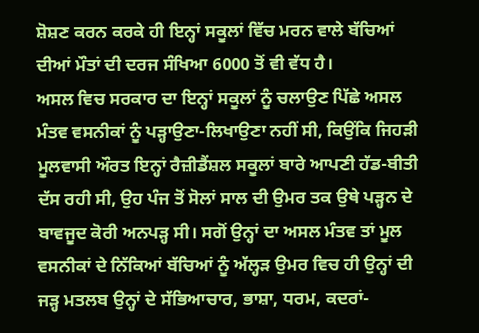ਸ਼ੋਸ਼ਣ ਕਰਨ ਕਰਕੇ ਹੀ ਇਨ੍ਹਾਂ ਸਕੂਲਾਂ ਵਿੱਚ ਮਰਨ ਵਾਲੇ ਬੱਚਿਆਂ ਦੀਆਂ ਮੌਤਾਂ ਦੀ ਦਰਜ ਸੰਖਿਆ 6000 ਤੋਂ ਵੀ ਵੱਧ ਹੈ।
ਅਸਲ ਵਿਚ ਸਰਕਾਰ ਦਾ ਇਨ੍ਹਾਂ ਸਕੂਲਾਂ ਨੂੰ ਚਲਾਉਣ ਪਿੱਛੇ ਅਸਲ ਮੰਤਵ ਵਸਨੀਕਾਂ ਨੂੰ ਪੜ੍ਹਾਉਣਾ-ਲਿਖਾਉਣਾ ਨਹੀਂ ਸੀ, ਕਿਉਂਕਿ ਜਿਹੜੀ ਮੂਲਵਾਸੀ ਔਰਤ ਇਨ੍ਹਾਂ ਰੈਜ਼ੀਡੈਂਸ਼ਲ ਸਕੂਲਾਂ ਬਾਰੇ ਆਪਣੀ ਹੱਡ-ਬੀਤੀ ਦੱਸ ਰਹੀ ਸੀ, ਉਹ ਪੰਜ ਤੋਂ ਸੋਲਾਂ ਸਾਲ ਦੀ ਉਮਰ ਤਕ ਉਥੇ ਪੜ੍ਹਨ ਦੇ ਬਾਵਜੂਦ ਕੋਰੀ ਅਨਪੜ੍ਹ ਸੀ। ਸਗੋਂ ਉਨ੍ਹਾਂ ਦਾ ਅਸਲ ਮੰਤਵ ਤਾਂ ਮੂਲ ਵਸਨੀਕਾਂ ਦੇ ਨਿੱਕਿਆਂ ਬੱਚਿਆਂ ਨੂੰ ਅੱਲ੍ਹੜ ਉਮਰ ਵਿਚ ਹੀ ਉਨ੍ਹਾਂ ਦੀ ਜੜ੍ਹ ਮਤਲਬ ਉਨ੍ਹਾਂ ਦੇ ਸੱਭਿਆਚਾਰ, ਭਾਸ਼ਾ, ਧਰਮ, ਕਦਰਾਂ-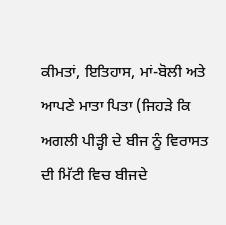ਕੀਮਤਾਂ, ਇਤਿਹਾਸ, ਮਾਂ-ਬੋਲੀ ਅਤੇ ਆਪਣੇ ਮਾਤਾ ਪਿਤਾ (ਜਿਹੜੇ ਕਿ ਅਗਲੀ ਪੀੜ੍ਹੀ ਦੇ ਬੀਜ ਨੂੰ ਵਿਰਾਸਤ ਦੀ ਮਿੱਟੀ ਵਿਚ ਬੀਜਦੇ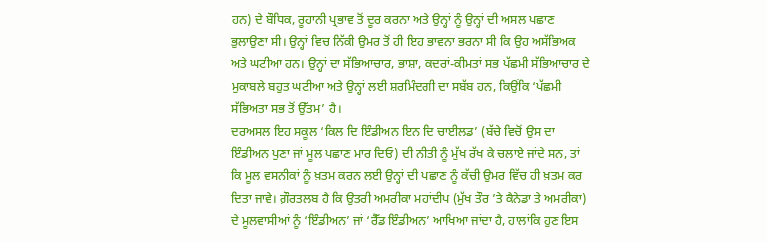ਹਨ) ਦੇ ਬੌਧਿਕ, ਰੂਹਾਨੀ ਪ੍ਰਭਾਵ ਤੋਂ ਦੂਰ ਕਰਨਾ ਅਤੇ ਉਨ੍ਹਾਂ ਨੂੰ ਉਨ੍ਹਾਂ ਦੀ ਅਸਲ ਪਛਾਣ ਭੁਲਾਉਣਾ ਸੀ। ਉਨ੍ਹਾਂ ਵਿਚ ਨਿੱਕੀ ਉਮਰ ਤੋਂ ਹੀ ਇਹ ਭਾਵਨਾ ਭਰਨਾ ਸੀ ਕਿ ਉਹ ਅਸੱਭਿਅਕ ਅਤੇ ਘਟੀਆ ਹਨ। ਉਨ੍ਹਾਂ ਦਾ ਸੱਭਿਆਚਾਰ, ਭਾਸ਼ਾ, ਕਦਰਾਂ-ਕੀਮਤਾਂ ਸਭ ਪੱਛਮੀ ਸੱਭਿਆਚਾਰ ਦੇ ਮੁਕਾਬਲੇ ਬਹੁਤ ਘਟੀਆ ਅਤੇ ਉਨ੍ਹਾਂ ਲਈ ਸ਼ਰਮਿੰਦਗੀ ਦਾ ਸਬੱਬ ਹਨ, ਕਿਉਂਕਿ ‘ਪੱਛਮੀ ਸੱਭਿਅਤਾ ਸਭ ਤੋਂ ਉੱਤਮ’ ਹੈ।
ਦਰਅਸਲ ਇਹ ਸਕੂਲ ‘ਕਿਲ ਦਿ ਇੰਡੀਅਨ ਇਨ ਦਿ ਚਾਈਲਡ’ (ਬੱਚੇ ਵਿਚੋਂ ਉਸ ਦਾ ਇੰਡੀਅਨ ਪੁਣਾ ਜਾਂ ਮੂਲ ਪਛਾਣ ਮਾਰ ਦਿਓ) ਦੀ ਨੀਤੀ ਨੂੰ ਮੁੱਖ ਰੱਖ ਕੇ ਚਲਾਏ ਜਾਂਦੇ ਸਨ, ਤਾਂ ਕਿ ਮੂਲ ਵਸਨੀਕਾਂ ਨੂੰ ਖ਼ਤਮ ਕਰਨ ਲਈ ਉਨ੍ਹਾਂ ਦੀ ਪਛਾਣ ਨੂੰ ਕੱਚੀ ਉਮਰ ਵਿੱਚ ਹੀ ਖ਼ਤਮ ਕਰ ਦਿਤਾ ਜਾਵੇ। ਗ਼ੌਰਤਲਬ ਹੈ ਕਿ ਉਤਰੀ ਅਮਰੀਕਾ ਮਹਾਂਦੀਪ (ਮੁੱਖ ਤੌਰ ’ਤੇ ਕੈਨੇਡਾ ਤੇ ਅਮਰੀਕਾ) ਦੇ ਮੂਲਵਾਸੀਆਂ ਨੂੰ ‘ਇੰਡੀਅਨ’ ਜਾਂ ‘ਰੈੱਡ ਇੰਡੀਅਨ’ ਆਖਿਆ ਜਾਂਦਾ ਹੈ, ਹਾਲਾਂਕਿ ਹੁਣ ਇਸ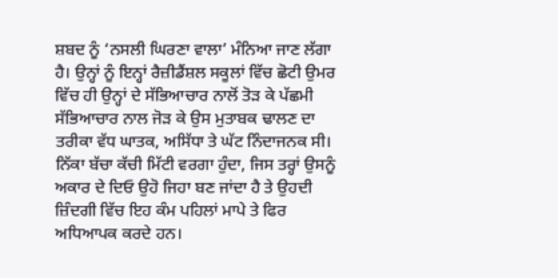ਸ਼ਬਦ ਨੂੰ ‘ਨਸਲੀ ਘਿਰਣਾ ਵਾਲਾ’ ਮੰਨਿਆ ਜਾਣ ਲੱਗਾ ਹੈ। ਉਨ੍ਹਾਂ ਨੂੰ ਇਨ੍ਹਾਂ ਰੈਜ਼ੀਡੈਂਸ਼ਲ ਸਕੂਲਾਂ ਵਿੱਚ ਛੋਟੀ ਉਮਰ ਵਿੱਚ ਹੀ ਉਨ੍ਹਾਂ ਦੇ ਸੱਭਿਆਚਾਰ ਨਾਲੋਂ ਤੋੜ ਕੇ ਪੱਛਮੀ ਸੱਭਿਆਚਾਰ ਨਾਲ ਜੋੜ ਕੇ ਉਸ ਮੁਤਾਬਕ ਢਾਲਣ ਦਾ ਤਰੀਕਾ ਵੱਧ ਘਾਤਕ, ਅਸਿੱਧਾ ਤੇ ਘੱਟ ਨਿੰਦਾਜਨਕ ਸੀ। ਨਿੱਕਾ ਬੱਚਾ ਕੱਚੀ ਮਿੱਟੀ ਵਰਗਾ ਹੁੰਦਾ, ਜਿਸ ਤਰ੍ਹਾਂ ਉਸਨੂੰ ਅਕਾਰ ਦੇ ਦਿਓ ਉਹੋ ਜਿਹਾ ਬਣ ਜਾਂਦਾ ਹੈ ਤੇ ਉਹਦੀ ਜ਼ਿੰਦਗੀ ਵਿੱਚ ਇਹ ਕੰਮ ਪਹਿਲਾਂ ਮਾਪੇ ਤੇ ਫਿਰ ਅਧਿਆਪਕ ਕਰਦੇ ਹਨ।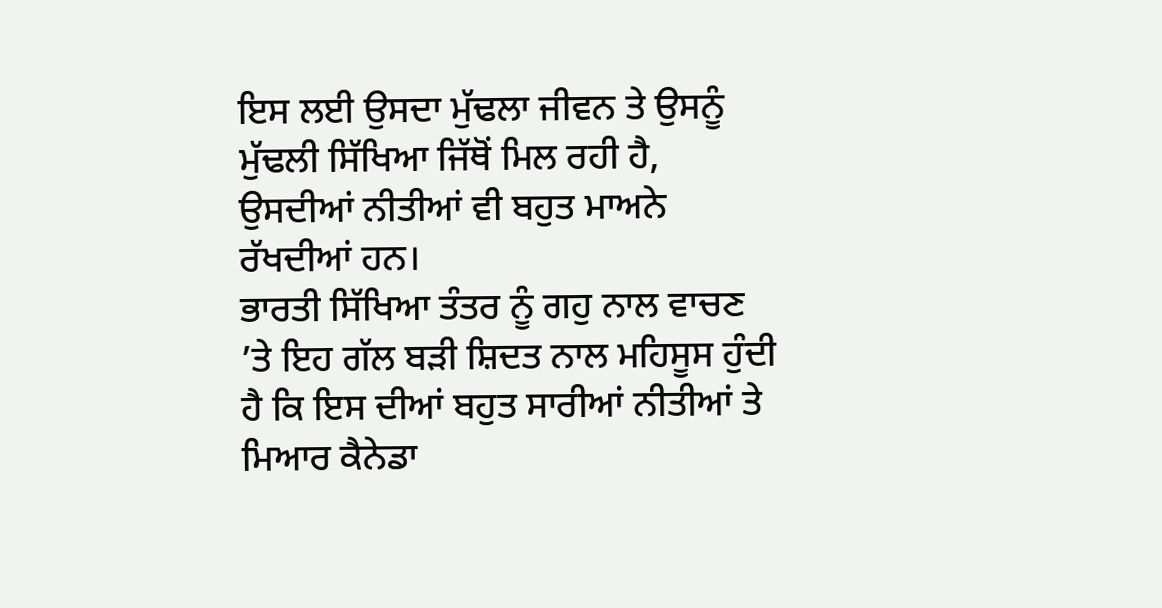ਇਸ ਲਈ ਉਸਦਾ ਮੁੱਢਲਾ ਜੀਵਨ ਤੇ ਉਸਨੂੰ ਮੁੱਢਲੀ ਸਿੱਖਿਆ ਜਿੱਥੋਂ ਮਿਲ ਰਹੀ ਹੈ, ਉਸਦੀਆਂ ਨੀਤੀਆਂ ਵੀ ਬਹੁਤ ਮਾਅਨੇ ਰੱਖਦੀਆਂ ਹਨ।
ਭਾਰਤੀ ਸਿੱਖਿਆ ਤੰਤਰ ਨੂੰ ਗਹੁ ਨਾਲ ਵਾਚਣ ’ਤੇ ਇਹ ਗੱਲ ਬੜੀ ਸ਼ਿਦਤ ਨਾਲ ਮਹਿਸੂਸ ਹੁੰਦੀ ਹੈ ਕਿ ਇਸ ਦੀਆਂ ਬਹੁਤ ਸਾਰੀਆਂ ਨੀਤੀਆਂ ਤੇ ਮਿਆਰ ਕੈਨੇਡਾ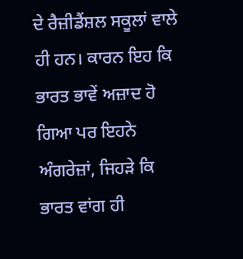ਦੇ ਰੈਜ਼ੀਡੈਂਸ਼ਲ ਸਕੂਲਾਂ ਵਾਲੇ ਹੀ ਹਨ। ਕਾਰਨ ਇਹ ਕਿ ਭਾਰਤ ਭਾਵੇਂ ਅਜ਼ਾਦ ਹੋ ਗਿਆ ਪਰ ਇਹਨੇ ਅੰਗਰੇਜ਼ਾਂ, ਜਿਹੜੇ ਕਿ ਭਾਰਤ ਵਾਂਗ ਹੀ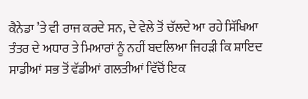ਕੈਨੇਡਾ ’ਤੇ ਵੀ ਰਾਜ ਕਰਦੇ ਸਨ, ਦੇ ਵੇਲੇ ਤੋਂ ਚੱਲਦੇ ਆ ਰਹੇ ਸਿੱਖਿਆ ਤੰਤਰ ਦੇ ਅਧਾਰ ਤੇ ਮਿਆਰਾਂ ਨੂੰ ਨਹੀਂ ਬਦਲਿਆ ਜਿਹੜੀ ਕਿ ਸ਼ਾਇਦ ਸਾਡੀਆਂ ਸਭ ਤੋਂ ਵੱਡੀਆਂ ਗਲਤੀਆਂ ਵਿੱਚੋਂ ਇਕ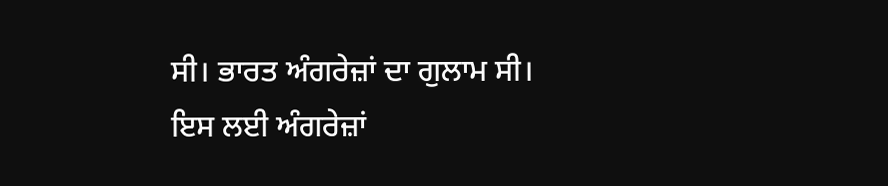ਸੀ। ਭਾਰਤ ਅੰਗਰੇਜ਼ਾਂ ਦਾ ਗੁਲਾਮ ਸੀ। ਇਸ ਲਈ ਅੰਗਰੇਜ਼ਾਂ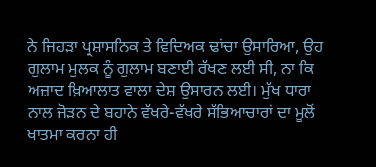ਨੇ ਜਿਹੜਾ ਪ੍ਰਸ਼ਾਸਨਿਕ ਤੇ ਵਿਦਿਅਕ ਢਾਂਚਾ ਉਸਾਰਿਆ, ਉਹ ਗੁਲਾਮ ਮੁਲਕ ਨੂੰ ਗੁਲਾਮ ਬਣਾਈ ਰੱਖਣ ਲਈ ਸੀ, ਨਾ ਕਿ ਅਜ਼ਾਦ ਖ਼ਿਆਲਾਤ ਵਾਲਾ ਦੇਸ਼ ਉਸਾਰਨ ਲਈ। ਮੁੱਖ ਧਾਰਾ ਨਾਲ ਜੋੜਨ ਦੇ ਬਹਾਨੇ ਵੱਖਰੇ-ਵੱਖਰੇ ਸੱਭਿਆਚਾਰਾਂ ਦਾ ਮੂਲੋਂ ਖਾਤਮਾ ਕਰਨਾ ਹੀ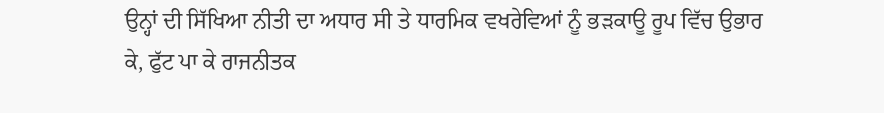ਉਨ੍ਹਾਂ ਦੀ ਸਿੱਖਿਆ ਨੀਤੀ ਦਾ ਅਧਾਰ ਸੀ ਤੇ ਧਾਰਮਿਕ ਵਖਰੇਵਿਆਂ ਨੂੰ ਭੜਕਾਊ ਰੂਪ ਵਿੱਚ ਉਭਾਰ ਕੇ, ਫੁੱਟ ਪਾ ਕੇ ਰਾਜਨੀਤਕ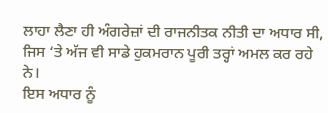ਲਾਹਾ ਲੈਣਾ ਹੀ ਅੰਗਰੇਜ਼ਾਂ ਦੀ ਰਾਜਨੀਤਕ ਨੀਤੀ ਦਾ ਅਧਾਰ ਸੀ, ਜਿਸ ‘ਤੇ ਅੱਜ ਵੀ ਸਾਡੇ ਹੁਕਮਰਾਨ ਪੂਰੀ ਤਰ੍ਹਾਂ ਅਮਲ ਕਰ ਰਹੇ ਨੇ।
ਇਸ ਅਧਾਰ ਨੂੰ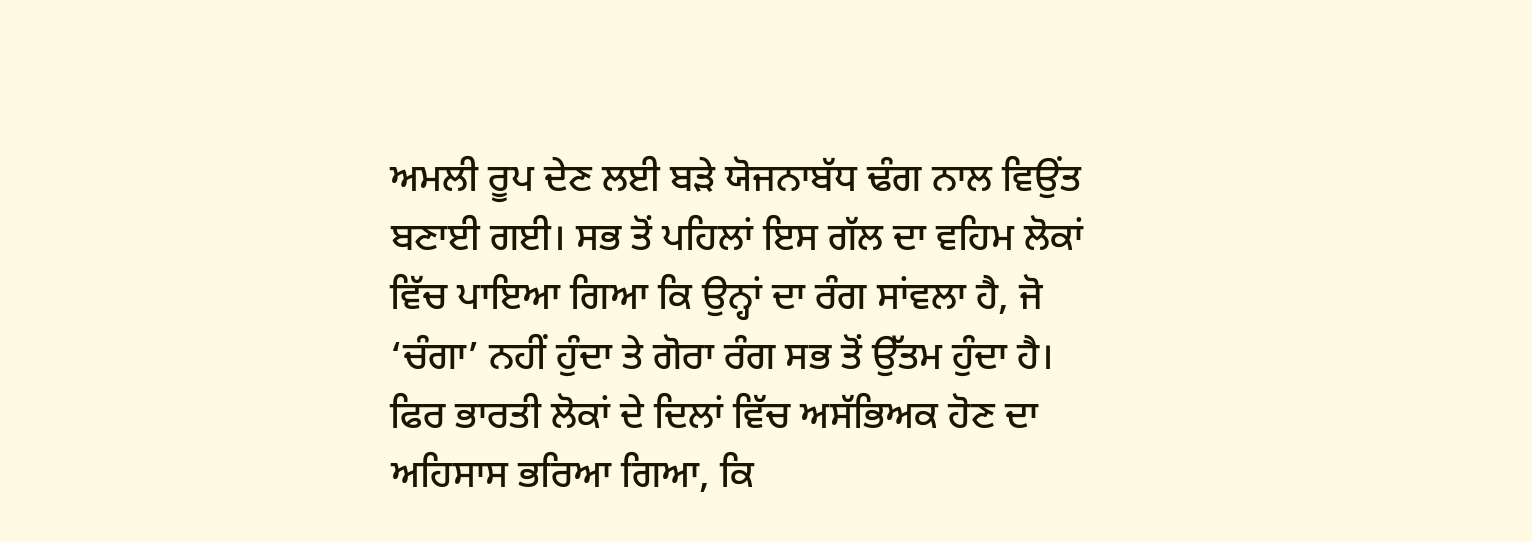ਅਮਲੀ ਰੂਪ ਦੇਣ ਲਈ ਬੜੇ ਯੋਜਨਾਬੱਧ ਢੰਗ ਨਾਲ ਵਿਉਂਤ ਬਣਾਈ ਗਈ। ਸਭ ਤੋਂ ਪਹਿਲਾਂ ਇਸ ਗੱਲ ਦਾ ਵਹਿਮ ਲੋਕਾਂ ਵਿੱਚ ਪਾਇਆ ਗਿਆ ਕਿ ਉਨ੍ਹਾਂ ਦਾ ਰੰਗ ਸਾਂਵਲਾ ਹੈ, ਜੋ ‘ਚੰਗਾ’ ਨਹੀਂ ਹੁੰਦਾ ਤੇ ਗੋਰਾ ਰੰਗ ਸਭ ਤੋਂ ਉੱਤਮ ਹੁੰਦਾ ਹੈ। ਫਿਰ ਭਾਰਤੀ ਲੋਕਾਂ ਦੇ ਦਿਲਾਂ ਵਿੱਚ ਅਸੱਭਿਅਕ ਹੋਣ ਦਾ ਅਹਿਸਾਸ ਭਰਿਆ ਗਿਆ, ਕਿ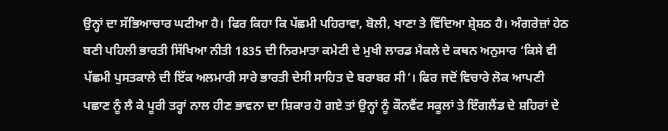ਉਨ੍ਹਾਂ ਦਾ ਸੱਭਿਆਚਾਰ ਘਟੀਆ ਹੈ। ਫਿਰ ਕਿਹਾ ਕਿ ਪੱਛਮੀ ਪਹਿਰਾਵਾ, ਬੋਲੀ, ਖਾਣਾ ਤੇ ਵਿੱਦਿਆ ਸ਼੍ਰੇਸ਼ਠ ਹੈ। ਅੰਗਰੇਜ਼ਾਂ ਹੇਠ ਬਣੀ ਪਹਿਲੀ ਭਾਰਤੀ ਸਿੱਖਿਆ ਨੀਤੀ 1835 ਦੀ ਨਿਰਮਾਤਾ ਕਮੇਟੀ ਦੇ ਮੁਖੀ ਲਾਰਡ ਮੈਕਲੇ ਦੇ ਕਥਨ ਅਨੁਸਾਰ ‘ਕਿਸੇ ਵੀ ਪੱਛਮੀ ਪੁਸਤਕਾਲੇ ਦੀ ਇੱਕ ਅਲਮਾਰੀ ਸਾਰੇ ਭਾਰਤੀ ਦੇਸੀ ਸਾਹਿਤ ਦੇ ਬਰਾਬਰ ਸੀ’। ਫਿਰ ਜਦੋਂ ਵਿਚਾਰੇ ਲੋਕ ਆਪਣੀ ਪਛਾਣ ਨੂੰ ਲੈ ਕੇ ਪੂਰੀ ਤਰ੍ਹਾਂ ਨਾਲ ਹੀਣ ਭਾਵਨਾ ਦਾ ਸ਼ਿਕਾਰ ਹੋ ਗਏ ਤਾਂ ਉਨ੍ਹਾਂ ਨੂੰ ਕੌਨਵੈਂਟ ਸਕੂਲਾਂ ਤੇ ਇੰਗਲੈਂਡ ਦੇ ਸ਼ਹਿਰਾਂ ਦੇ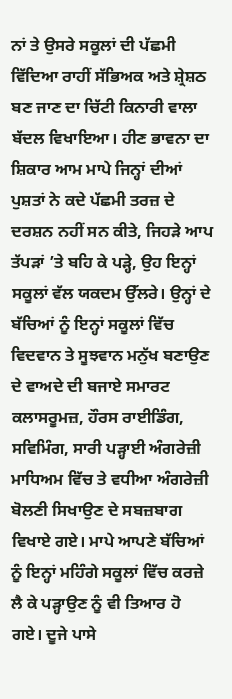ਨਾਂ ਤੇ ਉਸਰੇ ਸਕੂਲਾਂ ਦੀ ਪੱਛਮੀ ਵਿੱਦਿਆ ਰਾਹੀਂ ਸੱਭਿਅਕ ਅਤੇ ਸ਼੍ਰੇਸ਼ਠ ਬਣ ਜਾਣ ਦਾ ਚਿੱਟੀ ਕਿਨਾਰੀ ਵਾਲਾ ਬੱਦਲ ਵਿਖਾਇਆ। ਹੀਣ ਭਾਵਨਾ ਦਾ ਸ਼ਿਕਾਰ ਆਮ ਮਾਪੇ ਜਿਨ੍ਹਾਂ ਦੀਆਂ ਪੁਸ਼ਤਾਂ ਨੇ ਕਦੇ ਪੱਛਮੀ ਤਰਜ਼ ਦੇ ਦਰਸ਼ਨ ਨਹੀਂ ਸਨ ਕੀਤੇ, ਜਿਹੜੇ ਆਪ ਤੱਪੜਾਂ ’ਤੇ ਬਹਿ ਕੇ ਪੜ੍ਹੇ, ਉਹ ਇਨ੍ਹਾਂ ਸਕੂਲਾਂ ਵੱਲ ਯਕਦਮ ਉੱਲਰੇ। ਉਨ੍ਹਾਂ ਦੇ ਬੱਚਿਆਂ ਨੂੰ ਇਨ੍ਹਾਂ ਸਕੂਲਾਂ ਵਿੱਚ ਵਿਦਵਾਨ ਤੇ ਸੂਝਵਾਨ ਮਨੁੱਖ ਬਣਾਉਣ ਦੇ ਵਾਅਦੇ ਦੀ ਬਜਾਏ ਸਮਾਰਟ ਕਲਾਸਰੂਮਜ਼, ਹੌਰਸ ਰਾਈਡਿੰਗ, ਸਵਿਮਿੰਗ, ਸਾਰੀ ਪੜ੍ਹਾਈ ਅੰਗਰੇਜ਼ੀ ਮਾਧਿਅਮ ਵਿੱਚ ਤੇ ਵਧੀਆ ਅੰਗਰੇਜ਼ੀ ਬੋਲਣੀ ਸਿਖਾਉਣ ਦੇ ਸਬਜ਼ਬਾਗ ਵਿਖਾਏ ਗਏ। ਮਾਪੇ ਆਪਣੇ ਬੱਚਿਆਂ ਨੂੰ ਇਨ੍ਹਾਂ ਮਹਿੰਗੇ ਸਕੂਲਾਂ ਵਿੱਚ ਕਰਜ਼ੇ ਲੈ ਕੇ ਪੜ੍ਹਾਉਣ ਨੂੰ ਵੀ ਤਿਆਰ ਹੋ ਗਏ। ਦੂਜੇ ਪਾਸੇ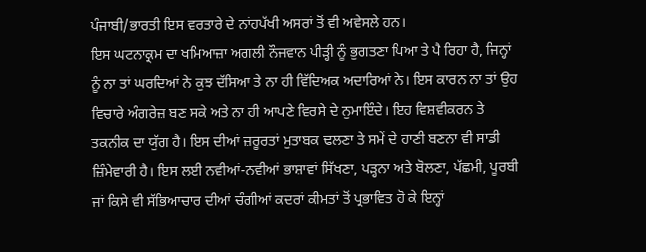ਪੰਜਾਬੀ/ਭਾਰਤੀ ਇਸ ਵਰਤਾਰੇ ਦੇ ਨਾਂਹਪੱਖੀ ਅਸਰਾਂ ਤੋਂ ਵੀ ਅਵੇਸਲੇ ਹਨ।
ਇਸ ਘਟਨਾਕ੍ਰਮ ਦਾ ਖਮਿਆਜ਼ਾ ਅਗਲੀ ਨੌਜਵਾਨ ਪੀੜ੍ਹੀ ਨੂੰ ਭੁਗਤਣਾ ਪਿਆ ਤੇ ਪੈ ਰਿਹਾ ਹੈ, ਜਿਨ੍ਹਾਂ ਨੂੰ ਨਾ ਤਾਂ ਘਰਦਿਆਂ ਨੇ ਕੁਝ ਦੱਸਿਆ ਤੇ ਨਾ ਹੀ ਵਿੱਦਿਅਕ ਅਦਾਰਿਆਂ ਨੇ। ਇਸ ਕਾਰਨ ਨਾ ਤਾਂ ਉਹ ਵਿਚਾਰੇ ਅੰਗਰੇਜ਼ ਬਣ ਸਕੇ ਅਤੇ ਨਾ ਹੀ ਆਪਣੇ ਵਿਰਸੇ ਦੇ ਨੁਮਾਇੰਦੇ। ਇਹ ਵਿਸ਼ਵੀਕਰਨ ਤੇ ਤਕਨੀਕ ਦਾ ਯੁੱਗ ਹੈ। ਇਸ ਦੀਆਂ ਜ਼ਰੂਰਤਾਂ ਮੁਤਾਬਕ ਢਲਣਾ ਤੇ ਸਮੇਂ ਦੇ ਹਾਣੀ ਬਣਨਾ ਵੀ ਸਾਡੀ ਜ਼ਿੰਮੇਵਾਰੀ ਹੈ। ਇਸ ਲਈ ਨਵੀਆਂ-ਨਵੀਆਂ ਭਾਸ਼ਾਵਾਂ ਸਿੱਖਣਾ, ਪੜ੍ਹਨਾ ਅਤੇ ਬੋਲਣਾ, ਪੱਛਮੀ, ਪੂਰਬੀ ਜਾਂ ਕਿਸੇ ਵੀ ਸੱਭਿਆਚਾਰ ਦੀਆਂ ਚੰਗੀਆਂ ਕਦਰਾਂ ਕੀਮਤਾਂ ਤੋਂ ਪ੍ਰਭਾਵਿਤ ਹੋ ਕੇ ਇਨ੍ਹਾਂ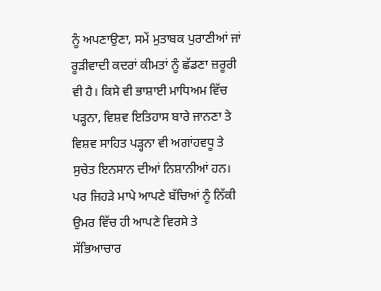ਨੂੰ ਅਪਣਾਉਣਾ, ਸਮੇਂ ਮੁਤਾਬਕ ਪੁਰਾਣੀਆਂ ਜਾਂ ਰੂੜੀਵਾਦੀ ਕਦਰਾਂ ਕੀਮਤਾਂ ਨੂੰ ਛੱਡਣਾ ਜ਼ਰੂਰੀ ਵੀ ਹੈ। ਕਿਸੇ ਵੀ ਭਾਸ਼ਾਈ ਮਾਧਿਅਮ ਵਿੱਚ ਪੜ੍ਹਨਾ, ਵਿਸ਼ਵ ਇਤਿਹਾਸ ਬਾਰੇ ਜਾਨਣਾ ਤੇ ਵਿਸ਼ਵ ਸਾਹਿਤ ਪੜ੍ਹਨਾ ਵੀ ਅਗਾਂਹਵਧੂ ਤੇ ਸੁਚੇਤ ਇਨਸਾਨ ਦੀਆਂ ਨਿਸ਼ਾਨੀਆਂ ਹਨ। ਪਰ ਜਿਹੜੇ ਮਾਪੇ ਆਪਣੇ ਬੱਚਿਆਂ ਨੂੰ ਨਿੱਕੀ ਉਮਰ ਵਿੱਚ ਹੀ ਆਪਣੇ ਵਿਰਸੇ ਤੇ ਸੱਭਿਆਚਾਰ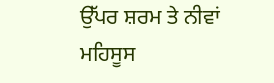ਉੱਪਰ ਸ਼ਰਮ ਤੇ ਨੀਵਾਂ ਮਹਿਸੂਸ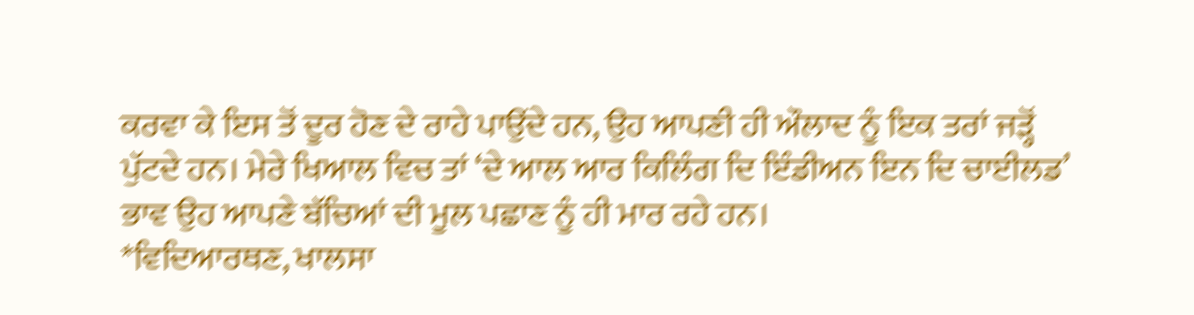ਕਰਵਾ ਕੇ ਇਸ ਤੋਂ ਦੂਰ ਹੋਣ ਦੇ ਰਾਹੇ ਪਾਉਂਦੇ ਹਨ, ਉਹ ਆਪਣੀ ਹੀ ਔਲਾਦ ਨੂੰ ਇਕ ਤਰਾਂ ਜੜ੍ਹੋਂ ਪੁੱਟਦੇ ਹਨ। ਮੇਰੇ ਖਿਆਲ ਵਿਚ ਤਾਂ ‘ਦੇ ਆਲ ਆਰ ਕਿਲਿੰਗ ਦਿ ਇੰਡੀਅਨ ਇਨ ਦਿ ਚਾਈਲਡ’ ਭਾਵ ਉਹ ਆਪਣੇ ਬੱਚਿਆਂ ਦੀ ਮੂਲ ਪਛਾਣ ਨੂੰ ਹੀ ਮਾਰ ਰਹੇ ਹਨ।
*ਵਿਦਿਆਰਥਣ, ਖਾਲਸਾ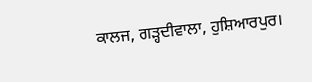ਕਾਲਜ, ਗੜ੍ਹਦੀਵਾਲਾ, ਹੁਸ਼ਿਆਰਪੁਰ।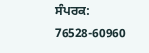ਸੰਪਰਕ: 76528-60960